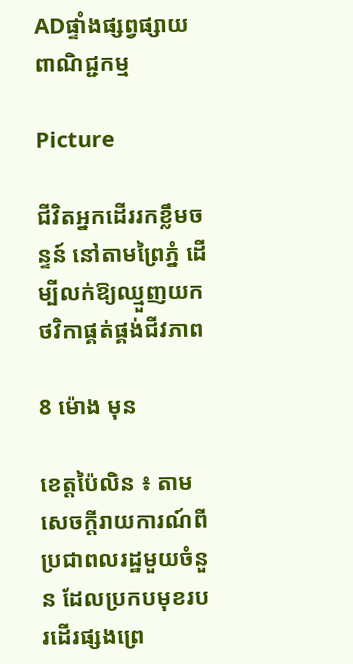ADផ្ទាំងផ្សព្វផ្សាយពាណិជ្ជកម្ម

Picture

ជីវិតអ្នកដើររកខ្លឹមចន្ទន៍ នៅតាមព្រៃភ្នំ ដើម្បីលក់ឱ្យឈ្មួញយកថវិកាផ្គត់ផ្គង់ជីវភាព

8 ម៉ោង មុន

ខេត្តប៉ៃលិន ៖ តាមសេចក្តីរាយការណ៍ពីប្រជាពលរដ្ឋមួយចំនួន ដែលប្រកបមុខរបរដើរផ្សងព្រេ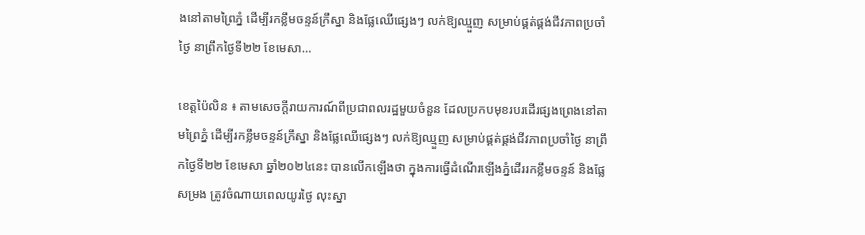ងនៅតាមព្រៃភ្នំ ដើម្បីរកខ្លឹមចន្ទន៍ក្រឹស្នា និងផ្លែឈើផ្សេងៗ លក់ឱ្យឈ្មួញ សម្រាប់ផ្គត់ផ្គង់ជីវភាពប្រចាំថ្ងៃ នាព្រឹកថ្ងៃទី២២ ខែមេសា…

ខេត្តប៉ៃលិន ៖ តាមសេចក្តីរាយការណ៍ពីប្រជាពលរដ្ឋមួយចំនួន ដែលប្រកបមុខរបរដើរផ្សងព្រេងនៅតាមព្រៃភ្នំ ដើម្បីរកខ្លឹមចន្ទន៍ក្រឹស្នា និងផ្លែឈើផ្សេងៗ លក់ឱ្យឈ្មួញ សម្រាប់ផ្គត់ផ្គង់ជីវភាពប្រចាំថ្ងៃ នាព្រឹកថ្ងៃទី២២ ខែមេសា ឆ្នាំ២០២៤នេះ បានលើកឡើងថា ក្នុងការធ្វើដំណើរឡើងភ្នំដើររកខ្លឹមចន្ទន៍ និងផ្លែសម្រង ត្រូវចំណាយពេលយូរថ្ងៃ លុះស្នា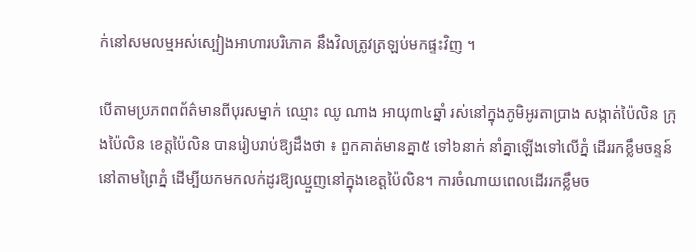ក់នៅសមលម្មអស់ស្បៀងអាហារបរិភោគ នឹងវិលត្រូវត្រឡប់មកផ្ទះវិញ ។

បើតាមប្រភពពព័ត៌មានពីបុរសម្នាក់ ឈ្មោះ ឈូ ណាង អាយុ៣៤ឆ្នាំ រស់នៅក្នុងភូមិអូរតាប្រាង សង្កាត់ប៉ៃលិន ក្រុងប៉ៃលិន ខេត្តប៉ៃលិន បានរៀបរាប់ឱ្យដឹងថា ៖ ពួកគាត់មានគ្នា៥ ទៅ៦នាក់ នាំគ្នាឡើងទៅលើភ្នំ ដើររកខ្លឹមចន្ទន៍ នៅតាមព្រៃភ្នំ ដើម្បីយកមកលក់ដូរឱ្យឈ្មួញនៅក្នុងខេត្តប៉ៃលិន។ ការចំណាយពេលដើររកខ្លឹមច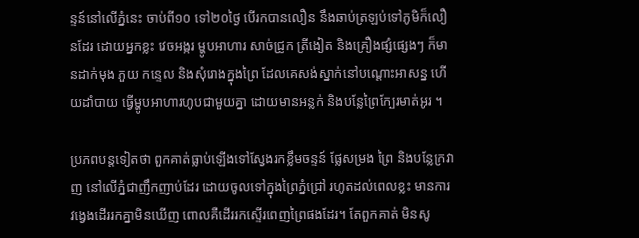ន្ទន៍នៅលើភ្នំនេះ ចាប់ពី១០ ទៅ២០ថ្ងៃ បើរកបានលឿន នឹងឆាប់ត្រឡប់ទៅភូមិក៏លឿនដែរ ដោយអ្នកខ្លះ វេចអង្ករ ម្ហូបអាហារ សាច់ជ្រូក ត្រីងៀត និងគ្រឿងផ្សំផ្សេងៗ ក៏មានដាក់មុង ភួយ កន្ទេល និងសុំរោងក្នុងព្រៃ ដែលគេសង់ស្នាក់នៅបណ្តោះអាសន្ន ហើយដាំបាយ ធ្វើម្ហូបអាហារហូបជាមួយគ្នា ដោយមានអន្លក់ និងបន្លែព្រៃក្បែរមាត់អូរ ។

ប្រភពបន្តទៀតថា ពួកគាត់ធ្លាប់ឡើងទៅស្វែងរកខ្លឹមចន្ទន៍ ផ្លែសម្រង ព្រៃ និងបន្លែក្រវាញ នៅលើភ្នំជាញឹកញាប់ដែរ ដោយចូលទៅក្នុងព្រៃភ្នំជ្រៅ រហូតដល់ពេលខ្លះ មានការវង្វេងដើររកគ្នាមិនឃើញ ពោលគឺដើររកស្ទើរពេញព្រៃផងដែរ។ តែពួកគាត់ មិនសូ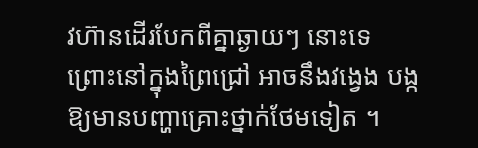វហ៊ានដើរបែកពីគ្នាឆ្ងាយៗ នោះទេ ព្រោះនៅក្នុងព្រៃជ្រៅ អាចនឹងវង្វេង បង្កឱ្យមានបញ្ហាគ្រោះថ្នាក់ថែមទៀត ។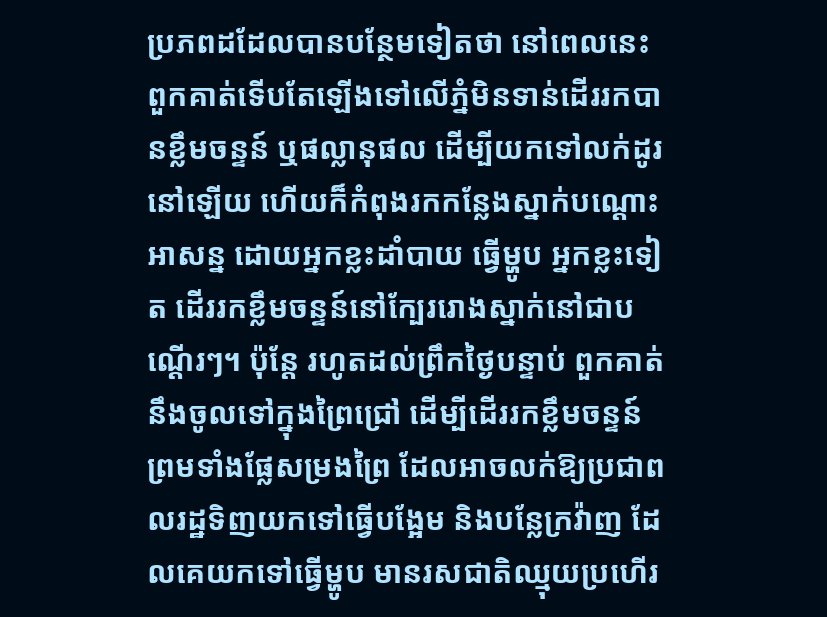ប្រភពដដែលបានបន្ថែមទៀតថា នៅពេលនេះ ពួកគាត់ទើបតែឡើងទៅលើភ្នំមិនទាន់ដើររកបានខ្លឹមចន្ទន៍ ឬផល្លានុផល ដើម្បីយកទៅលក់ដូរនៅឡើយ ហើយក៏កំពុងរកកន្លែងស្នាក់បណ្តោះអាសន្ន ដោយអ្នកខ្លះដាំបាយ ធ្វើម្ហូប អ្នកខ្លះទៀត ដើររកខ្លឹមចន្ទន៍នៅក្បែររោងស្នាក់នៅជាបណ្តើរៗ។ ប៉ុន្តែ រហូតដល់ព្រឹកថ្ងៃបន្ទាប់ ពួកគាត់នឹងចូលទៅក្នុងព្រៃជ្រៅ ដើម្បីដើររកខ្លឹមចន្ទន៍ ព្រមទាំងផ្លែសម្រងព្រៃ ដែលអាចលក់ឱ្យប្រជាពលរដ្ឋទិញយកទៅធ្វើបង្អែម និងបន្លែក្រវ៉ាញ ដែលគេយកទៅធ្វើម្ហូប មានរសជាតិឈ្មុយប្រហើរ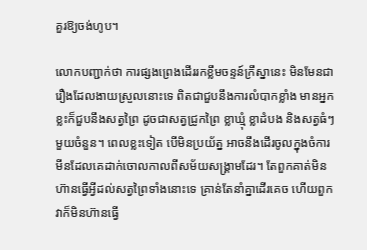គួរឱ្យចង់ហូប។

លោកបញ្ជាក់ថា ការផ្សងព្រេងដើររកខ្លឹមចន្ទន៍ក្រឹស្នានេះ មិនមែនជារឿងដែលងាយស្រួលនោះទេ ពិតជាជួបនឹងការលំបាកខ្លាំង មានអ្នកខ្លះក៏ជួបនឹងសត្វព្រៃ ដូចជាសត្វជ្រូកព្រៃ ខ្លាឃ្មុំ ខ្លាដំបង និងសត្វធំៗ មួយចំនួន។ ពេលខ្លះទៀត បើមិនប្រយ័ត្ន អាចនឹងដើរចូលក្នុងចំការមីនដែលគេដាក់ចោលកាលពីសម័យសង្គ្រាមដែរ។ តែពួកគាត់មិនហ៊ានធ្វើអ្វីដល់សត្វព្រៃទាំងនោះទេ គ្រាន់តែនាំគ្នាដើរគេច ហើយពួកវាក៏មិនហ៊ានធ្វើ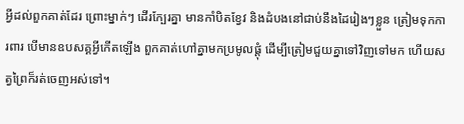អ្វីដល់ពួកគាត់ដែរ ព្រោះម្នាក់ៗ ដើរក្បែរគ្នា មានកាំបិតខ្វែវ និងដំបងនៅជាប់នឹងដៃរៀងៗខ្លួន ត្រៀមទុកការពារ បើមានឧបសគ្គអ្វីកើតឡើង ពួកគាត់ហៅគ្នាមកប្រមូលផ្តុំ ដើម្បីត្រៀមជួយគ្នាទៅវិញទៅមក ហើយសត្វព្រៃក៏រត់ចេញអស់ទៅ។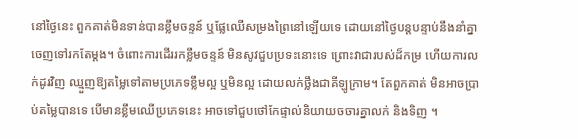នៅថ្ងៃនេះ ពួកគាត់មិនទាន់បានខ្លឹមចន្ទន៍ ឬផ្លែឈើសម្រងព្រៃនៅឡើយទេ ដោយនៅថ្ងៃបន្តបន្ទាប់នឹងនាំគ្នាចេញទៅរកតែម្តង។ ចំពោះការដើររកខ្លឹមចន្ទន៍ មិនសូវជួបប្រទះនោះទេ ព្រោះវាជារបស់ដ៏កម្រ ហើយការលក់ដូរវិញ ឈ្មួញឱ្យតម្លៃទៅតាមប្រភេទខ្លឹមល្អ ឬមិនល្អ ដោយលក់ថ្លឹងជាគីឡូក្រាម។ តែពួកគាត់ មិនអាចប្រាប់តម្លៃបានទេ បើមានខ្លឹមឈើប្រភេទនេះ អាចទៅជួបថៅកែផ្ទាល់និយាយចចារគ្នាលក់ និងទិញ ។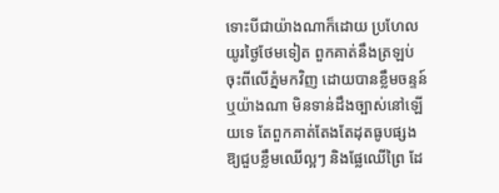ទោះបីជាយ៉ាងណាក៏ដោយ ប្រហែលយូរថ្ងៃថែមទៀត ពួកគាត់នឹងត្រឡប់ចុះពីលើភ្នំមកវិញ ដោយបានខ្លឹមចន្ទន៍ ឬយ៉ាងណា មិនទាន់ដឹងច្បាស់នៅឡើយទេ តែពួកគាត់តែងតែដុតធូបផ្សងឱ្យជួបខ្លឹមឈើល្អៗ និងផ្លែឈើព្រៃ ដែ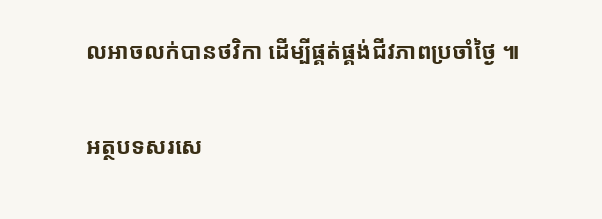លអាចលក់បានថវិកា ដើម្បីផ្គត់ផ្គង់ជីវភាពប្រចាំថ្ងៃ ៕

អត្ថបទសរសេ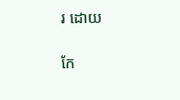រ ដោយ

កែ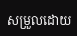សម្រួលដោយ